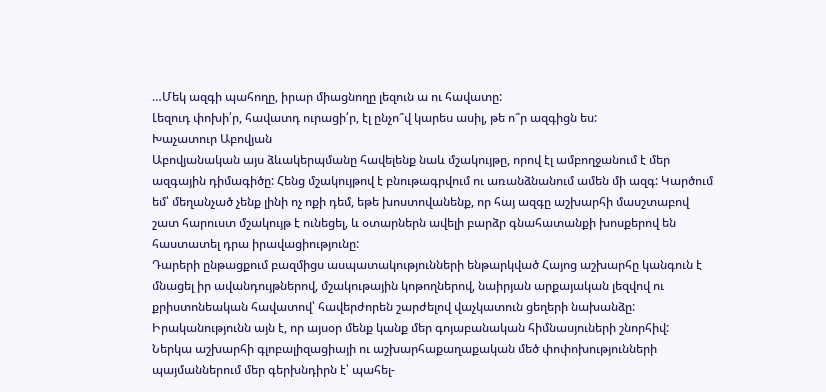…Մեկ ազգի պահողը, իրար միացնողը լեզուն ա ու հավատը:
Լեզուդ փոխի՛ր, հավատդ ուրացի՛ր, էլ ընչո՞վ կարես ասիլ, թե ո՞ր ազգիցն ես:
Խաչատուր Աբովյան
Աբովյանական այս ձևակերպմանը հավելենք նաև մշակույթը, որով էլ ամբողջանում է մեր ազգային դիմագիծը: Հենց մշակույթով է բնութագրվում ու առանձնանում ամեն մի ազգ: Կարծում եմ՝ մեղանչած չենք լինի ոչ ոքի դեմ, եթե խոստովանենք, որ հայ ազգը աշխարհի մասշտաբով շատ հարուստ մշակույթ է ունեցել, և օտարներն ավելի բարձր գնահատանքի խոսքերով են հաստատել դրա իրավացիությունը:
Դարերի ընթացքում բազմիցս ասպատակությունների ենթարկված Հայոց աշխարհը կանգուն է մնացել իր ավանդույթներով, մշակութային կոթողներով, նաիրյան արքայական լեզվով ու քրիստոնեական հավատով՝ հավերժորեն շարժելով վաչկատուն ցեղերի նախանձը:
Իրականությունն այն է, որ այսօր մենք կանք մեր գոյաբանական հիմնասյուների շնորհիվ:
Ներկա աշխարհի գլոբալիզացիայի ու աշխարհաքաղաքական մեծ փոփոխությունների պայմաններում մեր գերխնդիրն է՝ պահել-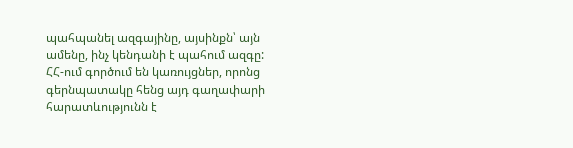պահպանել ազգայինը, այսինքն՝ այն ամենը, ինչ կենդանի է պահում ազգը:
ՀՀ-ում գործում են կառույցներ, որոնց գերնպատակը հենց այդ գաղափարի հարատևությունն է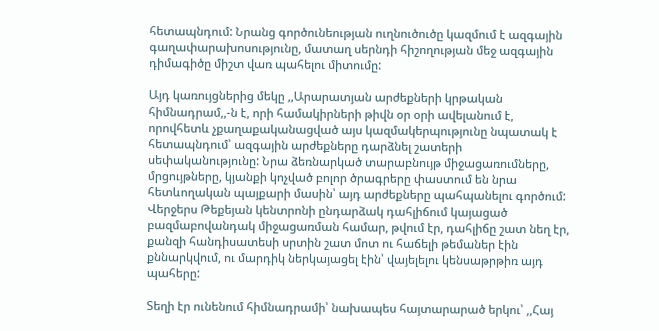հետապնդում: Նրանց գործունեության ուղնուծուծը կազմում է ազգային գաղափարախոսությունը, մատաղ սերնդի հիշողության մեջ ազգային դիմագիծը միշտ վառ պահելու միտումը:

Այդ կառույցներից մեկը ,,Արարատյան արժեքների կրթական հիմնադրամ,,-ն է, որի համակիրների թիվն օր օրի ավելանում է, որովհետև չքաղաքականացված այս կազմակերպությունը նպատակ է հետապնդում՝ ազգային արժեքները դարձնել շատերի սեփականությունը: Նրա ձեռնարկած տարաբնույթ միջացառումները, մրցույթները, կյանքի կոչված բոլոր ծրագրերը փաստում են նրա հետևողական պայքարի մասին՝ այդ արժեքները պահպանելու գործում:
Վերջերս Թեքեյան կենտրոնի ընդարձակ դահլիճում կայացած բազմաբովանդակ միջացառման համար, թվում էր, դահլիճը շատ նեղ էր, քանզի հանդիսատեսի սրտին շատ մոտ ու հաճելի թեմաներ էին քննարկվում, ու մարդիկ ներկայացել էին՝ վայելելու կենսաթրթիռ այդ պահերը:

Տեղի էր ունենում հիմնադրամի՝ նախապես հայտարարած երկու՝ ,,Հայ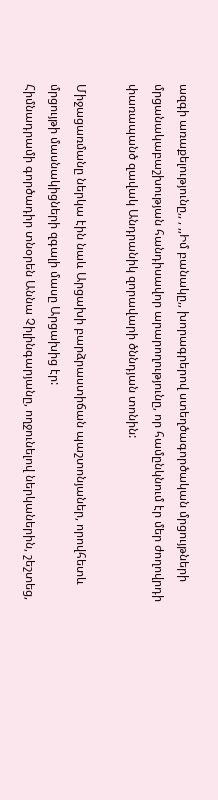ազգի առաքելությունը,, , ,,Իմ բանակը,, խորագրերով ստեղծագործական մրցույթների մրցանակաբաշխության հանդիսավոր արարողությունը, որ համընկնում էր մեր ժողովրդի փառապանծ զավակ Անդրանիկ զորավարի ծննդյան տոնին:

Միջացառմանը ներկա էին նաև Արցախի բարձրաստիճան պաշտոնյաներ, որովհետև մրցույթի մասնակիցների զգալի մասը Արցախից էր:
Հիմնադրամի գործադիր տնօրեն Աննա Չիլինգարյանը, ողջունելով ներկաներին, շեշտեց,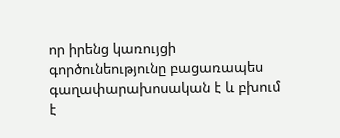որ իրենց կառույցի գործունեությունը բացառապես գաղափարախոսական է և բխում է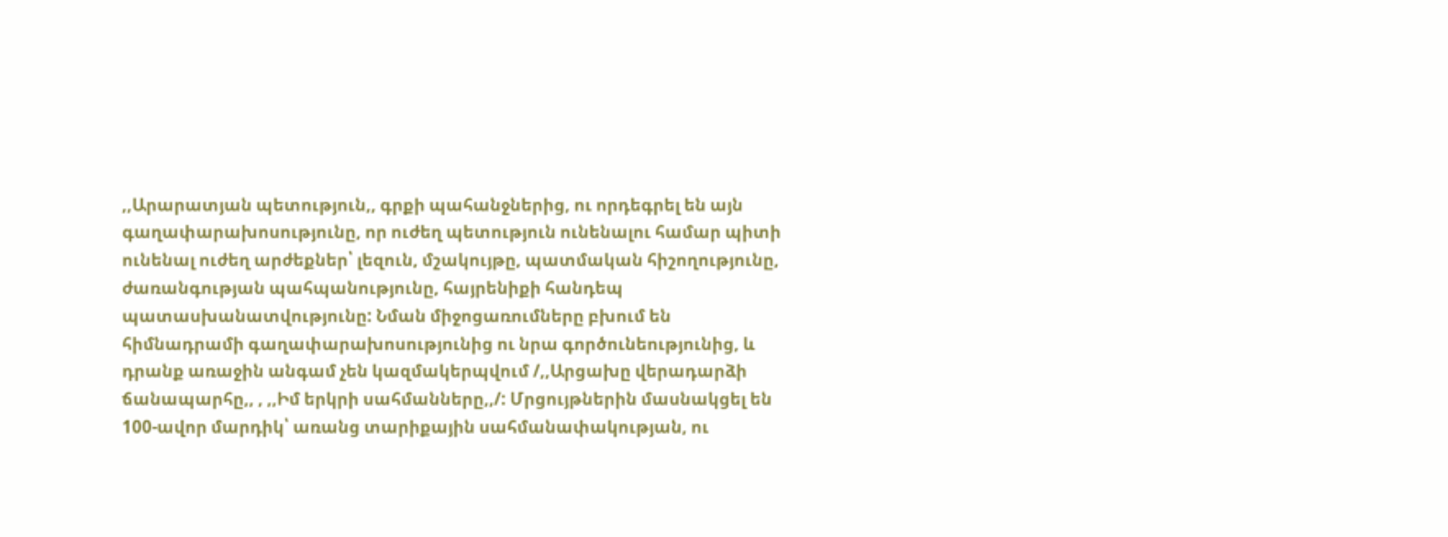,,Արարատյան պետություն,, գրքի պահանջներից, ու որդեգրել են այն գաղափարախոսությունը, որ ուժեղ պետություն ունենալու համար պիտի ունենալ ուժեղ արժեքներ՝ լեզուն, մշակույթը, պատմական հիշողությունը, ժառանգության պահպանությունը, հայրենիքի հանդեպ պատասխանատվությունը: Նման միջոցառումները բխում են հիմնադրամի գաղափարախոսությունից ու նրա գործունեությունից, և դրանք առաջին անգամ չեն կազմակերպվում /,,Արցախը վերադարձի ճանապարհը,, , ,,Իմ երկրի սահմանները,,/: Մրցույթներին մասնակցել են 100-ավոր մարդիկ՝ առանց տարիքային սահմանափակության, ու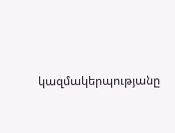կազմակերպությանը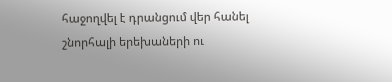հաջողվել է դրանցում վեր հանել շնորհալի երեխաների ու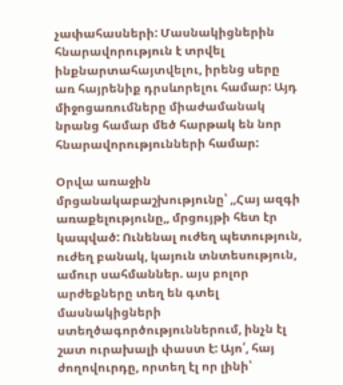չափահասների: Մասնակիցներին հնարավորություն է տրվել ինքնարտահայտվելու, իրենց սերը առ հայրենիք դրսևորելու համար: Այդ միջոցառումները միաժամանակ նրանց համար մեծ հարթակ են նոր հնարավորությունների համար:

Օրվա առաջին մրցանակաբաշխությունը՝ ,,Հայ ազգի առաքելությունը,, մրցույթի հետ էր կապված: Ունենալ ուժեղ պետություն, ուժեղ բանակ, կայուն տնտեսություն, ամուր սահմաններ. այս բոլոր արժեքները տեղ են գտել մասնակիցների ստեղծագործություններում, ինչն էլ շատ ուրախալի փաստ է: Այո՛, հայ ժողովուրդը, որտեղ էլ որ լինի՝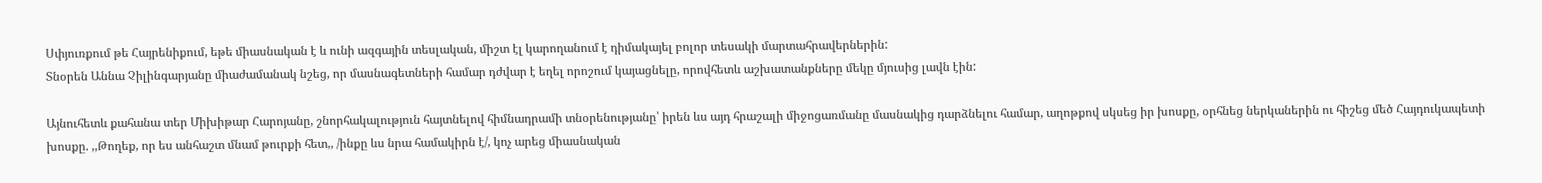Սփյուռքում թե Հայրենիքում, եթե միասնական է և ունի ազգային տեսլական, միշտ էլ կարողանում է դիմակայել բոլոր տեսակի մարտահրավերներին:
Տնօրեն Աննա Չիլինգարյանը միաժամանակ նշեց, որ մասնագետների համար դժվար է եղել որոշում կայացնելը, որովհետև աշխատանքները մեկը մյուսից լավն էին:

Այնուհետև քահանա տեր Միխիթար Հարոյանը, շնորհակալություն հայտնելով հիմնադրամի տնօրենությանը՝ իրեն ևս այդ հրաշալի միջոցառմանը մասնակից դարձնելու համար, աղոթքով սկսեց իր խոսքը, օրհնեց ներկաներին ու հիշեց մեծ Հայդուկապետի խոսքը. ,,Թողեք, որ ես անհաշտ մնամ թուրքի հետ,, /ինքը ևս նրա համակիրն է/, կոչ արեց միասնական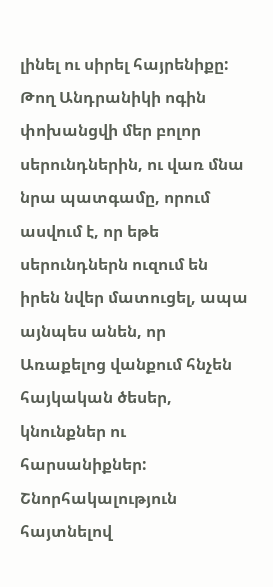լինել ու սիրել հայրենիքը: Թող Անդրանիկի ոգին փոխանցվի մեր բոլոր սերունդներին, ու վառ մնա նրա պատգամը, որում ասվում է, որ եթե սերունդներն ուզում են իրեն նվեր մատուցել, ապա այնպես անեն, որ Առաքելոց վանքում հնչեն հայկական ծեսեր, կնունքներ ու հարսանիքներ:
Շնորհակալություն հայտնելով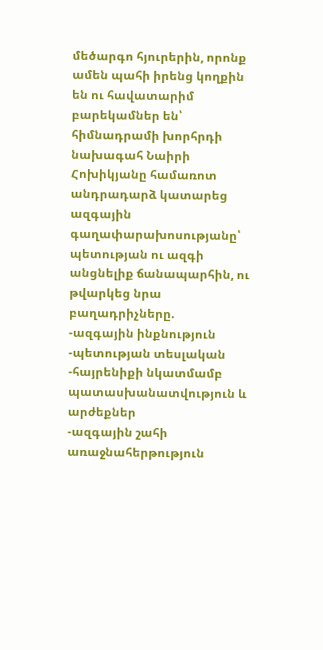մեծարգո հյուրերին, որոնք ամեն պահի իրենց կողքին են ու հավատարիմ բարեկամներ են՝ հիմնադրամի խորհրդի նախագահ Նաիրի Հոխիկյանը համառոտ անդրադարձ կատարեց ազգային գաղափարախոսությանը՝ պետության ու ազգի անցնելիք ճանապարհին, ու թվարկեց նրա բաղադրիչները.
-ազգային ինքնություն
-պետության տեսլական
-հայրենիքի նկատմամբ պատասխանատվություն և արժեքներ
-ազգային շահի առաջնահերթություն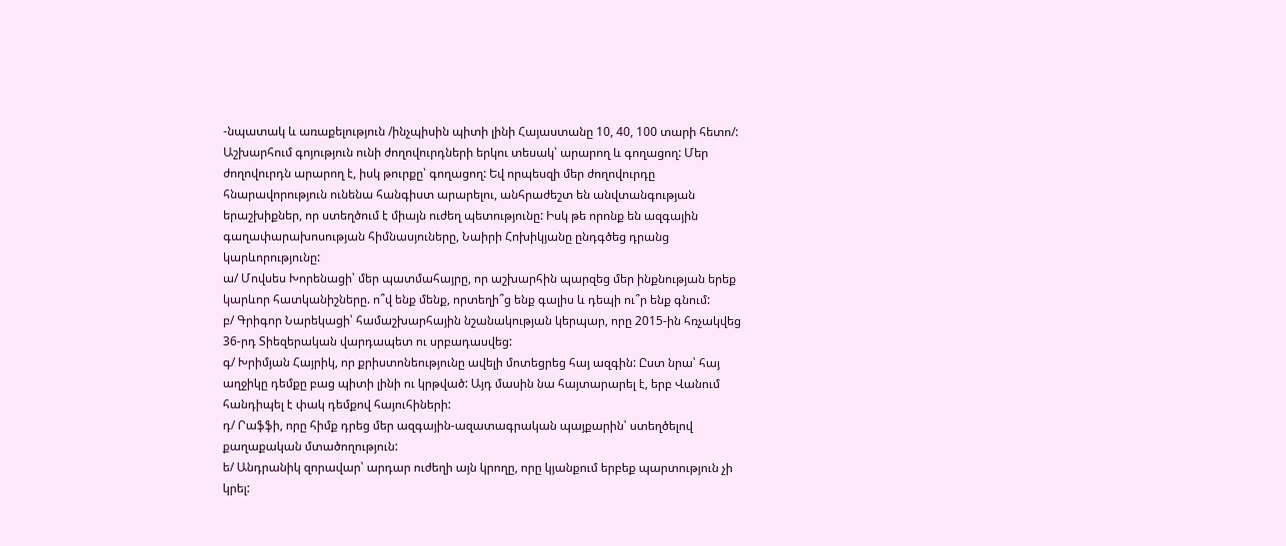-նպատակ և առաքելություն /ինչպիսին պիտի լինի Հայաստանը 10, 40, 100 տարի հետո/:
Աշխարհում գոյություն ունի ժողովուրդների երկու տեսակ՝ արարող և գողացող: Մեր ժողովուրդն արարող է, իսկ թուրքը՝ գողացող: Եվ որպեսզի մեր ժողովուրդը հնարավորություն ունենա հանգիստ արարելու, անհրաժեշտ են անվտանգության երաշխիքներ, որ ստեղծում է միայն ուժեղ պետությունը: Իսկ թե որոնք են ազգային գաղափարախոսության հիմնասյուները, Նաիրի Հոխիկյանը ընդգծեց դրանց կարևորությունը:
ա/ Մովսես Խորենացի՝ մեր պատմահայրը, որ աշխարհին պարզեց մեր ինքնության երեք կարևոր հատկանիշները. ո՞վ ենք մենք, որտեղի՞ց ենք գալիս և դեպի ու՞ր ենք գնում:
բ/ Գրիգոր Նարեկացի՝ համաշխարհային նշանակության կերպար, որը 2015-ին հռչակվեց 36-րդ Տիեզերական վարդապետ ու սրբադասվեց:
գ/ Խրիմյան Հայրիկ, որ քրիստոնեությունը ավելի մոտեցրեց հայ ազգին: Ըստ նրա՝ հայ աղջիկը դեմքը բաց պիտի լինի ու կրթված: Այդ մասին նա հայտարարել է, երբ Վանում հանդիպել է փակ դեմքով հայուհիների:
դ/ Րաֆֆի, որը հիմք դրեց մեր ազգային-ազատագրական պայքարին՝ ստեղծելով քաղաքական մտածողություն:
ե/ Անդրանիկ զորավար՝ արդար ուժեղի այն կրողը, որը կյանքում երբեք պարտություն չի կրել: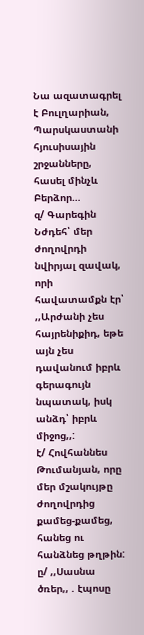Նա ազատագրել է Բուլղարիան, Պարսկաստանի հյուսիսային շրջանները, հասել մինչև Բերձոր…
զ/ Գարեգին Նժդեհ՝ մեր ժողովրդի նվիրյալ զավակ, որի հավատամքն էր՝ ,,Արժանի չես հայրենիքիդ, եթե այն չես դավանում իբրև գերագույն նպատակ, իսկ անձդ՝ իբրև միջոց,,:
է/ Հովհաննես Թումանյան, որը մեր մշակույթը ժողովրդից քամեց-քամեց, հանեց ու հանձնեց թղթին:
ը/ ,,Սասնա ծռեր,, . էպոսը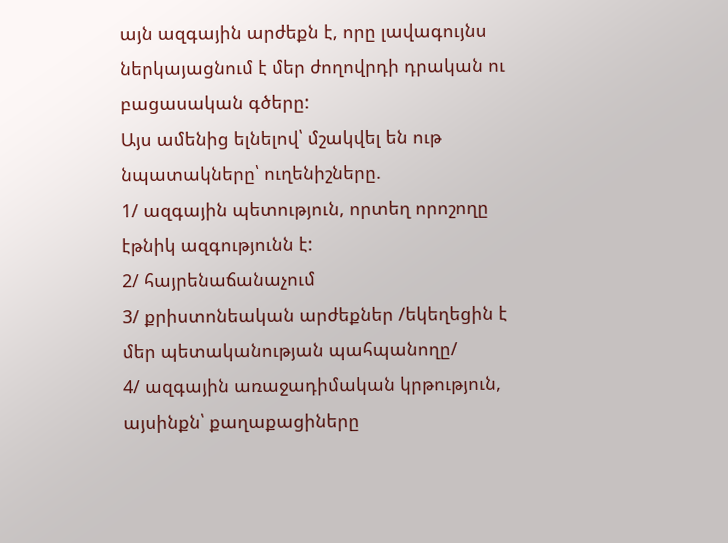այն ազգային արժեքն է, որը լավագույնս ներկայացնում է մեր ժողովրդի դրական ու բացասական գծերը:
Այս ամենից ելնելով՝ մշակվել են ութ նպատակները՝ ուղենիշները.
1/ ազգային պետություն, որտեղ որոշողը էթնիկ ազգությունն է:
2/ հայրենաճանաչում
3/ քրիստոնեական արժեքներ /եկեղեցին է մեր պետականության պահպանողը/
4/ ազգային առաջադիմական կրթություն, այսինքն՝ քաղաքացիները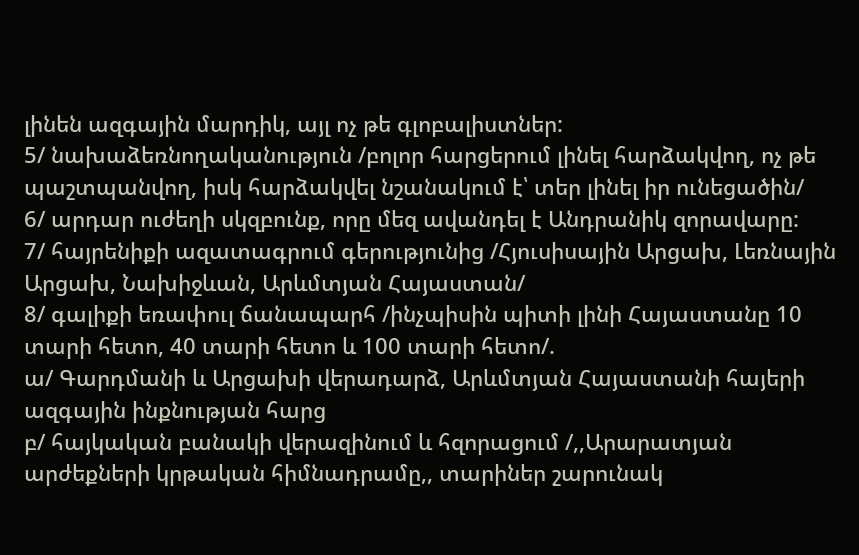լինեն ազգային մարդիկ, այլ ոչ թե գլոբալիստներ:
5/ նախաձեռնողականություն /բոլոր հարցերում լինել հարձակվող, ոչ թե պաշտպանվող, իսկ հարձակվել նշանակում է՝ տեր լինել իր ունեցածին/
6/ արդար ուժեղի սկզբունք, որը մեզ ավանդել է Անդրանիկ զորավարը:
7/ հայրենիքի ազատագրում գերությունից /Հյուսիսային Արցախ, Լեռնային Արցախ, Նախիջևան, Արևմտյան Հայաստան/
8/ գալիքի եռափուլ ճանապարհ /ինչպիսին պիտի լինի Հայաստանը 10 տարի հետո, 40 տարի հետո և 100 տարի հետո/.
ա/ Գարդմանի և Արցախի վերադարձ, Արևմտյան Հայաստանի հայերի ազգային ինքնության հարց
բ/ հայկական բանակի վերազինում և հզորացում /,,Արարատյան արժեքների կրթական հիմնադրամը,, տարիներ շարունակ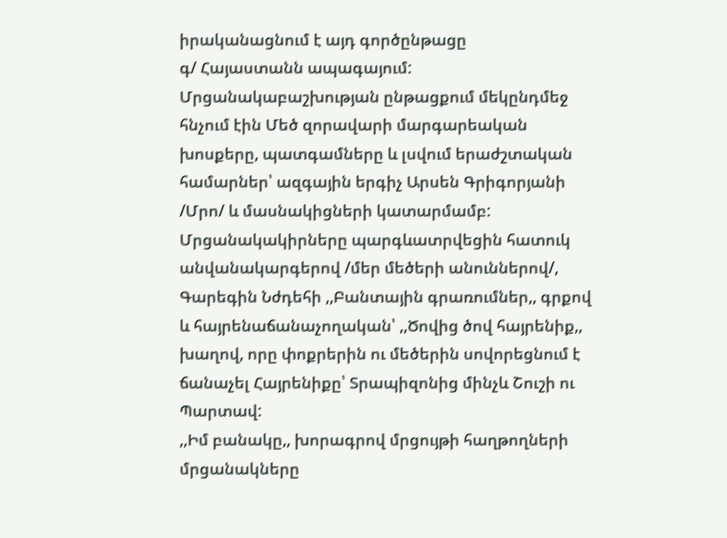իրականացնում է այդ գործընթացը
գ/ Հայաստանն ապագայում:
Մրցանակաբաշխության ընթացքում մեկընդմեջ հնչում էին Մեծ զորավարի մարգարեական խոսքերը, պատգամները և լսվում երաժշտական համարներ՝ ազգային երգիչ Արսեն Գրիգորյանի /Մրո/ և մասնակիցների կատարմամբ: Մրցանակակիրները պարգևատրվեցին հատուկ անվանակարգերով /մեր մեծերի անուններով/, Գարեգին Նժդեհի ,,Բանտային գրառումներ,, գրքով և հայրենաճանաչողական՝ ,,Ծովից ծով հայրենիք,, խաղով, որը փոքրերին ու մեծերին սովորեցնում է ճանաչել Հայրենիքը՝ Տրապիզոնից մինչև Շուշի ու Պարտավ:
,,Իմ բանակը,, խորագրով մրցույթի հաղթողների մրցանակները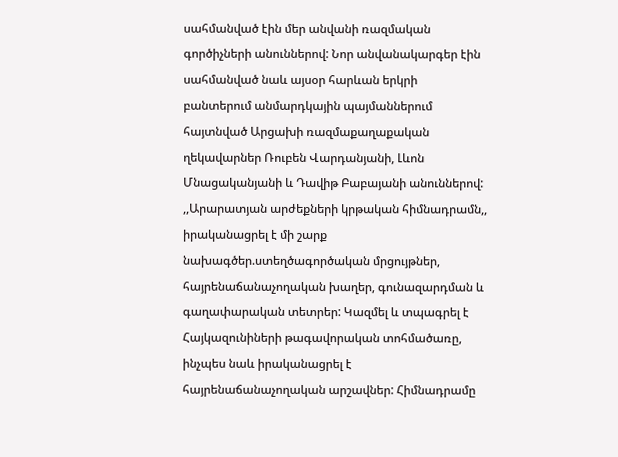սահմանված էին մեր անվանի ռազմական գործիչների անուններով: Նոր անվանակարգեր էին սահմանված նաև այսօր հարևան երկրի բանտերում անմարդկային պայմաններում հայտնված Արցախի ռազմաքաղաքական ղեկավարներ Ռուբեն Վարդանյանի, Լևոն Մնացականյանի և Դավիթ Բաբայանի անուններով:
,,Արարատյան արժեքների կրթական հիմնադրամն,, իրականացրել է մի շարք նախագծեր.ստեղծագործական մրցույթներ, հայրենաճանաչողական խաղեր, գունազարդման և գաղափարական տետրեր: Կազմել և տպագրել է Հայկազունիների թագավորական տոհմածառը, ինչպես նաև իրականացրել է հայրենաճանաչողական արշավներ: Հիմնադրամը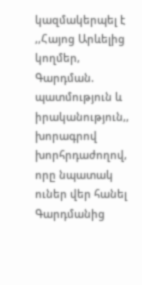կազմակերպել է ,,Հայոց Արևելից կողմեր, Գարդման. պատմություն և իրականություն,, խորագրով խորհրդաժողով, որը նպատակ ուներ վեր հանել Գարդմանից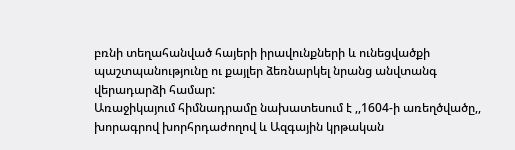բռնի տեղահանված հայերի իրավունքների և ունեցվածքի պաշտպանությունը ու քայլեր ձեռնարկել նրանց անվտանգ վերադարձի համար:
Առաջիկայում հիմնադրամը նախատեսում է ,,1604-ի առեղծվածը,, խորագրով խորհրդաժողով և Ազգային կրթական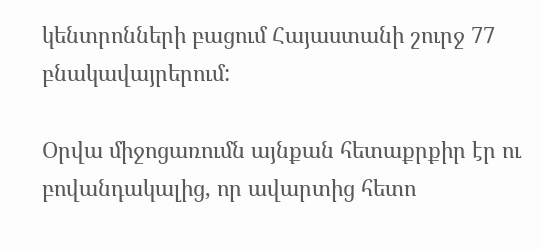կենտրոնների բացում Հայաստանի շուրջ 77 բնակավայրերում:

Օրվա միջոցառումն այնքան հետաքրքիր էր ու բովանդակալից, որ ավարտից հետո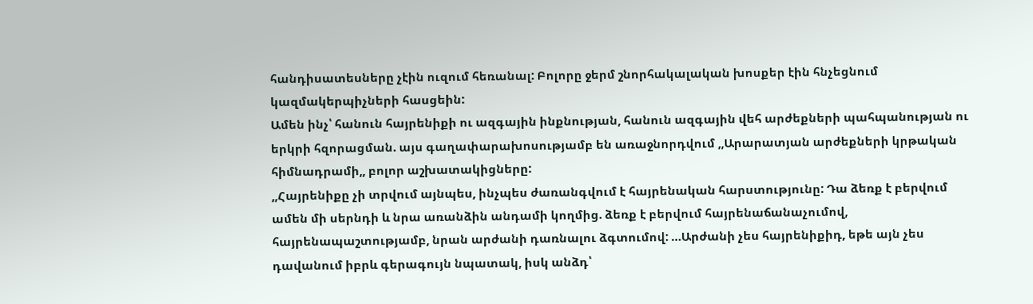հանդիսատեսները չէին ուզում հեռանալ: Բոլորը ջերմ շնորհակալական խոսքեր էին հնչեցնում կազմակերպիչների հասցեին:
Ամեն ինչ՝ հանուն հայրենիքի ու ազգային ինքնության, հանուն ազգային վեհ արժեքների պահպանության ու երկրի հզորացման. այս գաղափարախոսությամբ են առաջնորդվում ,,Արարատյան արժեքների կրթական հիմնադրամի,, բոլոր աշխատակիցները:
,,Հայրենիքը չի տրվում այնպես, ինչպես ժառանգվում է հայրենական հարստությունը: Դա ձեռք է բերվում ամեն մի սերնդի և նրա առանձին անդամի կողմից. ձեռք է բերվում հայրենաճանաչումով, հայրենապաշտությամբ, նրան արժանի դառնալու ձգտումով: …Արժանի չես հայրենիքիդ, եթե այն չես դավանում իբրև գերագույն նպատակ, իսկ անձդ՝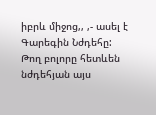իբրև միջոց,, ,- ասել է Գարեգին Նժդեհը:
Թող բոլորը հետևեն նժդեհյան այս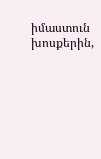իմաստուն խոսքերին,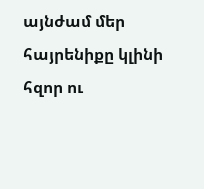այնժամ մեր հայրենիքը կլինի հզոր ու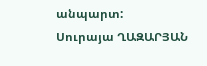անպարտ:
Սուրայա ՂԱԶԱՐՅԱՆ